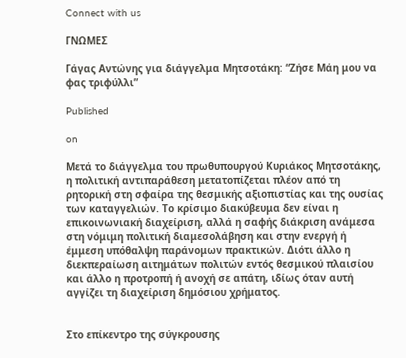Connect with us

ΓΝΩΜΕΣ

Γάγας Αντώνης για διάγγελμα Μητσοτάκη: “Ζήσε Μάη μου να φας τριφύλλι”

Published

on

Μετά το διάγγελμα του πρωθυπουργού Κυριάκος Μητσοτάκης, η πολιτική αντιπαράθεση μετατοπίζεται πλέον από τη ρητορική στη σφαίρα της θεσμικής αξιοπιστίας και της ουσίας των καταγγελιών. Το κρίσιμο διακύβευμα δεν είναι η επικοινωνιακή διαχείριση, αλλά η σαφής διάκριση ανάμεσα στη νόμιμη πολιτική διαμεσολάβηση και στην ενεργή ή έμμεση υπόθαλψη παράνομων πρακτικών. Διότι άλλο η διεκπεραίωση αιτημάτων πολιτών εντός θεσμικού πλαισίου και άλλο η προτροπή ή ανοχή σε απάτη, ιδίως όταν αυτή αγγίζει τη διαχείριση δημόσιου χρήματος.


Στο επίκεντρο της σύγκρουσης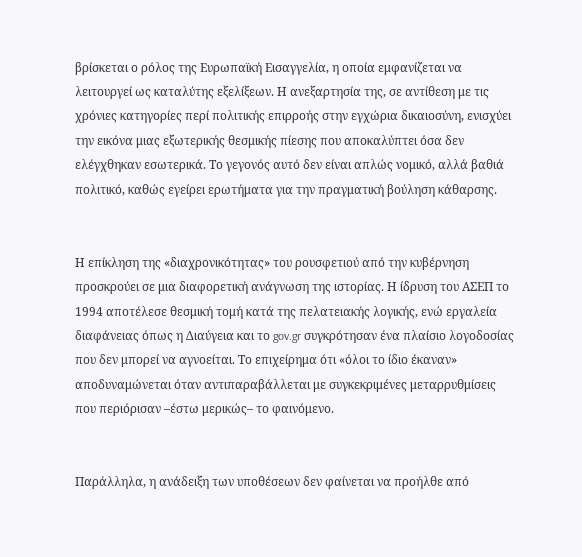βρίσκεται ο ρόλος της Ευρωπαϊκή Εισαγγελία, η οποία εμφανίζεται να λειτουργεί ως καταλύτης εξελίξεων. Η ανεξαρτησία της, σε αντίθεση με τις χρόνιες κατηγορίες περί πολιτικής επιρροής στην εγχώρια δικαιοσύνη, ενισχύει την εικόνα μιας εξωτερικής θεσμικής πίεσης που αποκαλύπτει όσα δεν ελέγχθηκαν εσωτερικά. Το γεγονός αυτό δεν είναι απλώς νομικό, αλλά βαθιά πολιτικό, καθώς εγείρει ερωτήματα για την πραγματική βούληση κάθαρσης.


Η επίκληση της «διαχρονικότητας» του ρουσφετιού από την κυβέρνηση προσκρούει σε μια διαφορετική ανάγνωση της ιστορίας. Η ίδρυση του ΑΣΕΠ το 1994 αποτέλεσε θεσμική τομή κατά της πελατειακής λογικής, ενώ εργαλεία διαφάνειας όπως η Διαύγεια και το gov.gr συγκρότησαν ένα πλαίσιο λογοδοσίας που δεν μπορεί να αγνοείται. Το επιχείρημα ότι «όλοι το ίδιο έκαναν» αποδυναμώνεται όταν αντιπαραβάλλεται με συγκεκριμένες μεταρρυθμίσεις που περιόρισαν –έστω μερικώς– το φαινόμενο.


Παράλληλα, η ανάδειξη των υποθέσεων δεν φαίνεται να προήλθε από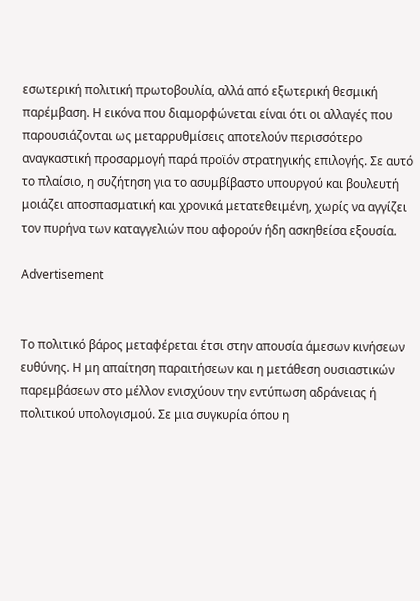εσωτερική πολιτική πρωτοβουλία, αλλά από εξωτερική θεσμική παρέμβαση. Η εικόνα που διαμορφώνεται είναι ότι οι αλλαγές που παρουσιάζονται ως μεταρρυθμίσεις αποτελούν περισσότερο αναγκαστική προσαρμογή παρά προϊόν στρατηγικής επιλογής. Σε αυτό το πλαίσιο, η συζήτηση για το ασυμβίβαστο υπουργού και βουλευτή μοιάζει αποσπασματική και χρονικά μετατεθειμένη, χωρίς να αγγίζει τον πυρήνα των καταγγελιών που αφορούν ήδη ασκηθείσα εξουσία.

Advertisement


Το πολιτικό βάρος μεταφέρεται έτσι στην απουσία άμεσων κινήσεων ευθύνης. Η μη απαίτηση παραιτήσεων και η μετάθεση ουσιαστικών παρεμβάσεων στο μέλλον ενισχύουν την εντύπωση αδράνειας ή πολιτικού υπολογισμού. Σε μια συγκυρία όπου η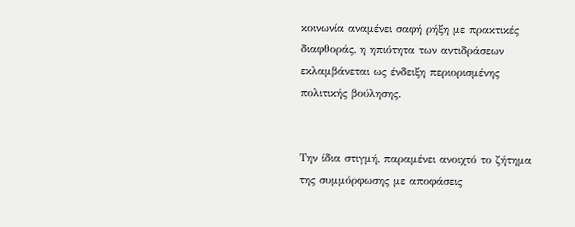κοινωνία αναμένει σαφή ρήξη με πρακτικές διαφθοράς, η ηπιότητα των αντιδράσεων εκλαμβάνεται ως ένδειξη περιορισμένης πολιτικής βούλησης.


Την ίδια στιγμή, παραμένει ανοιχτό το ζήτημα της συμμόρφωσης με αποφάσεις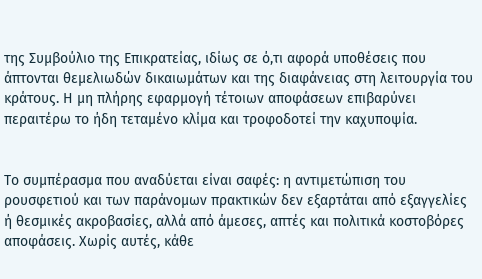της Συμβούλιο της Επικρατείας, ιδίως σε ό,τι αφορά υποθέσεις που άπτονται θεμελιωδών δικαιωμάτων και της διαφάνειας στη λειτουργία του κράτους. Η μη πλήρης εφαρμογή τέτοιων αποφάσεων επιβαρύνει περαιτέρω το ήδη τεταμένο κλίμα και τροφοδοτεί την καχυποψία.


Το συμπέρασμα που αναδύεται είναι σαφές: η αντιμετώπιση του ρουσφετιού και των παράνομων πρακτικών δεν εξαρτάται από εξαγγελίες ή θεσμικές ακροβασίες, αλλά από άμεσες, απτές και πολιτικά κοστοβόρες αποφάσεις. Χωρίς αυτές, κάθε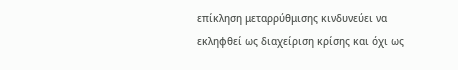επίκληση μεταρρύθμισης κινδυνεύει να εκληφθεί ως διαχείριση κρίσης και όχι ως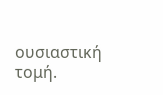ουσιαστική τομή.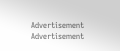Advertisement
Advertisement